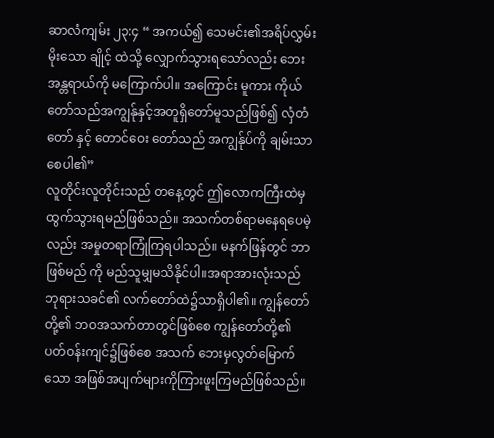ဆာလံကျမ်း ၂၃:၄ “ အကယ်၍ သေမင်း၏အရိပ်လွှမ်းမိုးသော ချိုင့် ထဲသို့ လျှောက်သွားရသော်လည်း ဘေးအန္တရာယ်ကို မကြောက်ပါ။ အကြောင်း မူကား ကိုယ်တော်သည်အကျွန်ုနှင့်အတူရှိတော်မူသည်ဖြစ်၍ လှံတံ တော် နှင့် တောင်ဝေး တော်သည် အကျွန်ုပ်ကို ချမ်းသာစေပါ၏”
လူတိုင်းလူတိုင်းသည် တနေ့တွင် ဤလောကကြီးထဲမှ ထွက်သွားရမည်ဖြစ်သည်။ အသက်တစ်ရာမနေရပေမဲ့လည်း အမှုတရာကြုံကြရပါသည်။ မနက်ဖြန်တွင် ဘာဖြစ်မည် ကို မည်သူမျှမသိနိုင်ပါ။အရာအားလုံးသည် ဘုရားသခင်၏ လက်တော်ထဲ၌သာရှိပါ၏။ ကျွန်တော်တို့၏ ဘဝအသက်တာတွင်ဖြစ်စေ ကျွန်တော်တို့၏ ပတ်ဝန်းကျင်၌ဖြစ်စေ အသက် ဘေးမှလွတ်မြောက်သော အဖြစ်အပျက်များကိုကြားဖူးကြမည်ဖြစ်သည်။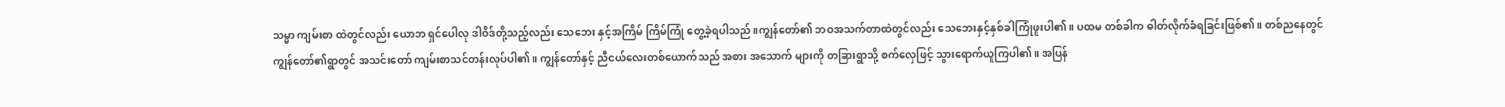သမ္မာ ကျမ်းစာ ထဲတွင်လည်း ယောဘ ရှင်ပေါလု ဒါဝိဒ်တို့သည့်လည်း သေဘေး နှင့်အကြိမ် ကြိမ်ကြုံ တွေ့ခဲ့ရပါသည်။ကျွန်တော်၏ ဘဝအသက်တာထဲတွင်လည်း သေဘေးနှင့်နှစ်ခါကြုံဖူးပါ၏။ ပထမ တစ်ခါက ဓါတ်လိုက်ခံရခြင်းဖြစ်၏။ တစ်ညနေတွင် ကျွန်တော်၏ရွာတွင် အသင်းတော် ကျမ်းစာသင်တန်းလုပ်ပါ၏။ ကျွန်တော်နှင့် ညီငယ်လေးတစ်ယောက်သည် အစား အသောက် များကို တခြားရွာသို့ စက်လှေဖြင့် သွားရောက်ယူကြပါ၏။ အပြန်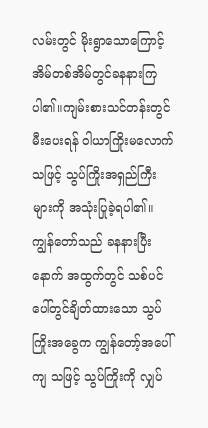လမ်းတွင် မိုးရွာသောကြောင့် အိမ်တစ်အိမ်တွင်ခနနားကြပါ၏။ကျမ်းစားသင်တန်းတွင်မီးပေးရန် ဝါယာကြိုးမလောက်သဖြင့် သွပ်ကြိုးအရှည်ကြီးများကို အသုံးပြုခဲ့ရပါ၏။ ကျွန်တော်သည် ခနနားပြီး နောက် အထွက်တွင် သစ်ပင်ပေါ်တွင်ချိတ်ထားသော သွပ်ကြိုးအခွေက ကျွန်တော့်အပေါ် ကျ သဖြင့် သွပ်ကြိုးကို လျှပ်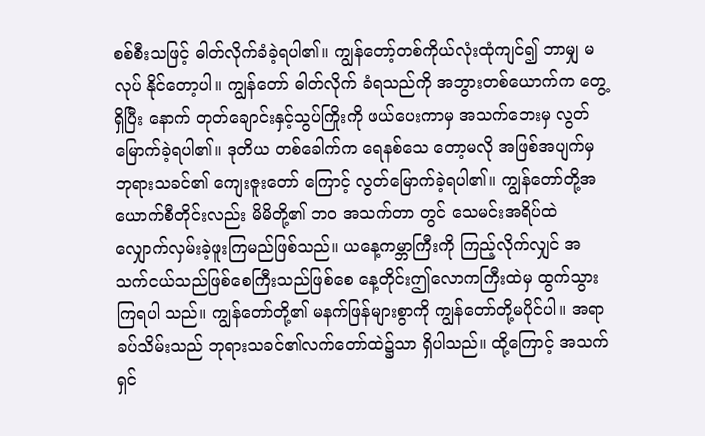စစ်စီးသဖြင့် ဓါတ်လိုက်ခံခဲ့ရပါ၏။ ကျွန်တော့်တစ်ကိုယ်လုံးထုံကျင်၍ ဘာမျှ မလုပ် နိုင်တော့ပါ။ ကျွန်တော် ဓါတ်လိုက် ခံရသည်ကို အဘွားတစ်ယောက်က တွေ့ရှိပြီး နောက် တုတ်ချောင်းနှင့်သွပ်ကြိုးကို ဖယ်ပေးကာမှ အသက်ဘေးမှ လွတ်မြောက်ခဲ့ရပါ၏။ ဒုတိယ တစ်ခေါက်က ရေနစ်သေ တော့မလို အဖြစ်အပျက်မှ ဘုရားသခင်၏ ကျေးဇူးတော် ကြောင့် လွတ်မြောက်ခဲ့ရပါ၏။ ကျွန်တော်တို့အယောက်စီတိုင်းလည်း မိမိတို့၏ ဘဝ အသက်တာ တွင် သေမင်းအရိပ်ထဲ လျှောက်လှမ်းခဲ့ဖူးကြမည်ဖြစ်သည်။ ယနေ့ကမ္ဘာကြီးကို ကြည့်လိုက်လျှင် အသက်ငယ်သည်ဖြစ်စေကြီးသည်ဖြစ်စေ နေ့တိုင်းဤလောကကြီးထဲမှ ထွက်သွား ကြရပါ သည်။ ကျွန်တော်တို့၏ မနက်ဖြန်များစွာကို ကျွန်တော်တို့မပိုင်ပါ။ အရာခပ်သိမ်းသည် ဘုရားသခင်၏လက်တော်ထဲ၌သာ ရှိပါသည်။ ထို့ကြောင့် အသက်ရှင်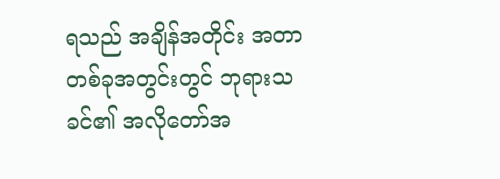ရသည် အချိန်အတိုင်း အတာ တစ်ခုအတွင်းတွင် ဘုရားသခင်၏ အလိုတော်အ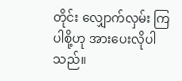တိုင်း လျှောက်လှမ်း ကြပါစို့ဟု အားပေးလိုပါသည်။